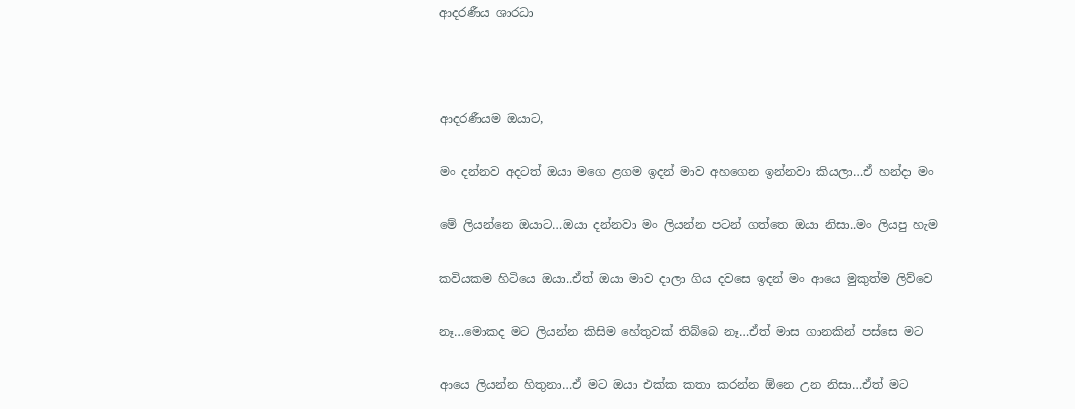ආදරණීය ශාරධා



ආදරණීයම ඔයාට,

මං දන්නව අදටත් ඔයා මගෙ ළගම ඉදන් මාව අහගෙන ඉන්නවා කියලා…ඒ හන්දා මං

මේ ලියන්නෙ ඔයාට…ඔයා දන්නවා මං ලියන්න පටන් ගත්තෙ ඔයා නිසා..මං ලියපු හැම

කවියකම හිටියෙ ඔයා..ඒත් ඔයා මාව දාලා ගිය දවසෙ ඉදන් මං ආයෙ මුකුත්ම ලිව්වෙ

නෑ…මොකද මට ලියන්න කිසිම හේතුවක් තිබ්බෙ නෑ…ඒත් මාස ගානකින් පස්සෙ මට

ආයෙ ලියන්න හිතුනා…ඒ මට ඔයා එක්ක කතා කරන්න ඕනෙ උන නිසා…ඒත් මට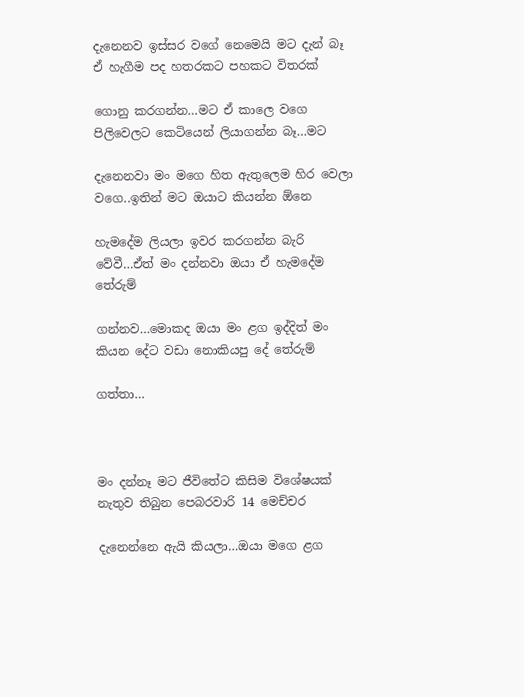දැනෙනව ඉස්සර වගේ නෙමෙයි මට දැන් බෑ ඒ හැගීම පද හතරකට පහකට විතරක්

ගොනු කරගන්න…මට ඒ කාලෙ වගෙ පිලිවෙලට කෙටියෙන් ලියාගන්න බෑ…මට

දැනෙනවා මං මගෙ හිත ඇතුලෙම හිර වෙලා වගෙ..ඉතින් මට ඔයාට කියන්න ඕනෙ

හැමදේම ලියලා ඉවර කරගන්න බැරි වේවී…ඒත් මං දන්නවා ඔයා ඒ හැමදේම තේරුම්

ගන්නව…මොකද ඔයා මං ළග ඉද්දිත් මං කියන දේට වඩා නොකියපු දේ තේරුම්

ගත්තා…



මං දන්නෑ මට ජීවිතේට කිසිම විශේෂයක් නැතුව තිබුන පෙබරවාරි 14 මෙච්චර

දැනෙන්නෙ ඇයි කියලා…ඔයා මගෙ ළග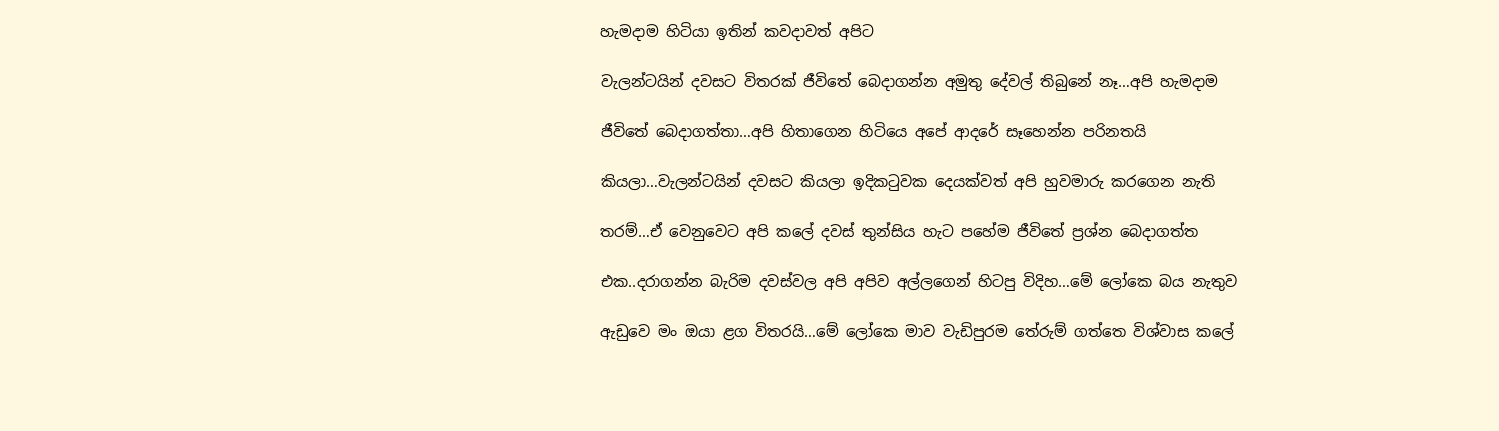හැමදාම හිටියා ඉතින් කවදාවත් අපිට

වැලන්ටයින් දවසට විතරක් ජීවිතේ බෙදාගන්න අමුතු දේවල් තිබුනේ නෑ…අපි හැමදාම

ජීවිතේ බෙදාගත්තා…අපි හිතාගෙන හිටියෙ අපේ ආදරේ සෑහෙන්න පරිනතයි

කියලා…වැලන්ටයින් දවසට කියලා ඉදිකටුවක දෙයක්වත් අපි හුවමාරු කරගෙන නැති

තරම්…ඒ වෙනුවෙට අපි කලේ දවස් තුන්සිය හැට පහේම ජීවිතේ ප්‍රශ්න බෙදාගත්ත

එක..දරාගන්න බැරිම දවස්වල අපි අපිව අල්ලගෙන් හිටපු විදිහ…මේ ලෝකෙ බය නැතුව

ඇඩුවෙ මං ඔයා ළග විතරයි…මේ ලෝකෙ මාව වැඩිපුරම තේරුම් ගත්තෙ විශ්වාස කලේ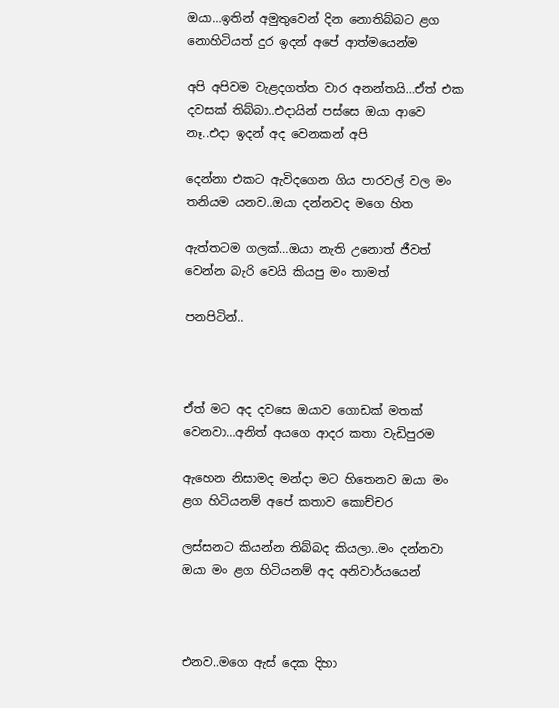ඔයා…ඉතින් අමුතුවෙන් දින නොතිබ්බට ළග නොහිටියත් දුර ඉදන් අපේ ආත්මයෙන්ම

අපි අපිවම වැළදගත්ත වාර අනන්තයි…ඒත් එක දවසක් තිබ්බා..එදායින් පස්සෙ ඔයා ආවෙ නෑ..එදා ඉදන් අද වෙනකන් අපි

දෙන්නා එකට ඇවිදගෙන ගිය පාරවල් වල මං තනියම යනව..ඔයා දන්නවද මගෙ හිත

ඇත්තටම ගලක්…ඔයා නැති උනොත් ජීවත් වෙන්න බැරි වෙයි කියපු මං තාමත්

පනපිටින්..



ඒත් මට අද දවසෙ ඔයාව ගොඩක් මතක් වෙනවා…අනිත් අයගෙ ආදර කතා වැඩිපුරම

ඇහෙන නිසාමද මන්දා මට හිතෙනව ඔයා මං ළග හිටියනම් අපේ කතාව කොච්චර

ලස්සනට කියන්න තිබ්බද කියලා..මං දන්නවා ඔයා මං ළග හිටියනම් අද අනිවාර්යයෙන්



එනව..මගෙ ඇස් දෙක දිහා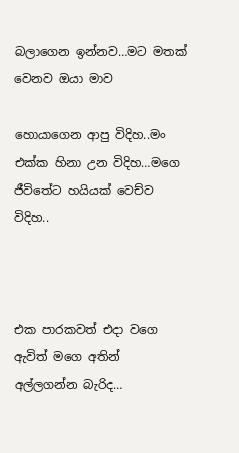බලාගෙන ඉන්නව…මට මතක් වෙනව ඔයා මාව

හොයාගෙන ආපු විදිහ..මං එක්ක හිනා උන විදිහ…මගෙ ජීවිතේට හයියක් වෙච්ව විදිහ..



එක පාරකවත් එදා වගෙ ඇවිත් මගෙ අතින් අල්ලගන්න බැරිද…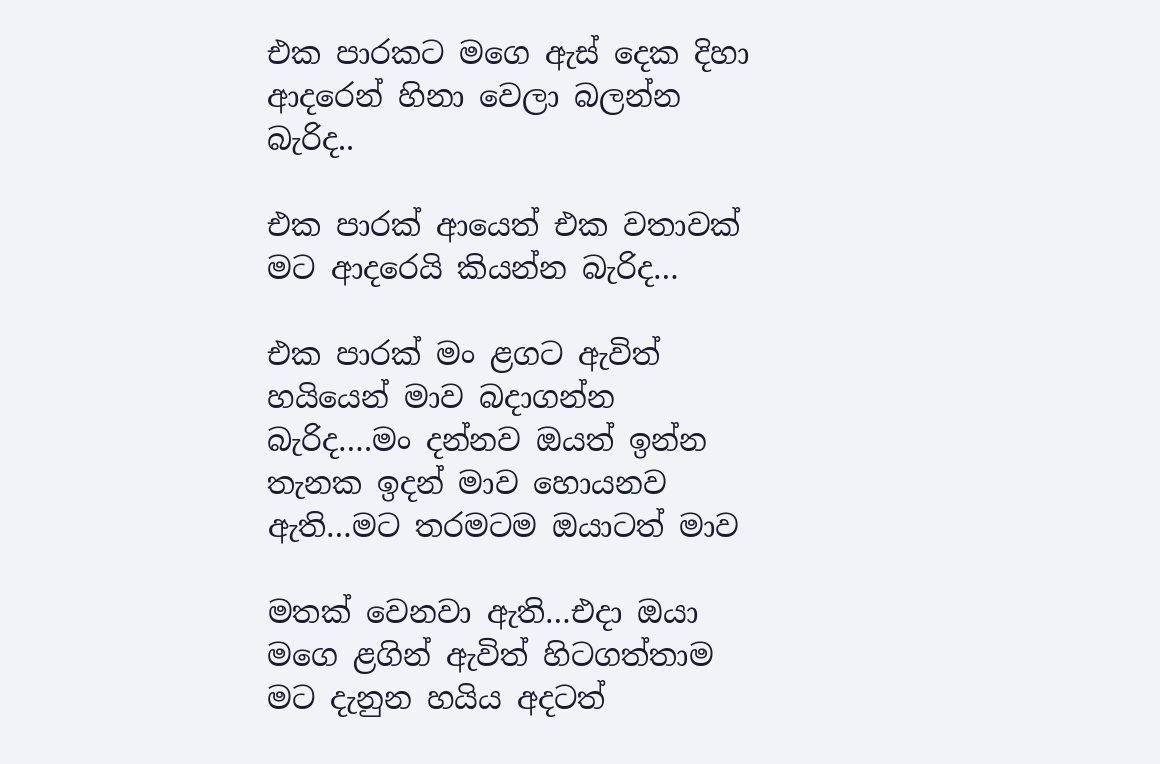එක පාරකට මගෙ ඇස් දෙක දිහා ආදරෙන් හිනා වෙලා බලන්න බැරිද..

එක පාරක් ආයෙත් එක වතාවක් මට ආදරෙයි කියන්න බැරිද…

එක පාරක් මං ළගට ඇවිත් හයියෙන් මාව බදාගන්න බැරිද….මං දන්නව ඔයත් ඉන්න තැනක ඉදන් මාව හොයනව ඇති…මට තරමටම ඔයාටත් මාව

මතක් වෙනවා ඇති…එදා ඔයා මගෙ ළගින් ඇවිත් හිටගත්තාම මට දැනුන හයිය අදටත්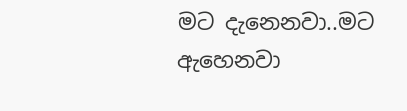මට දැනෙනවා..මට ඇහෙනවා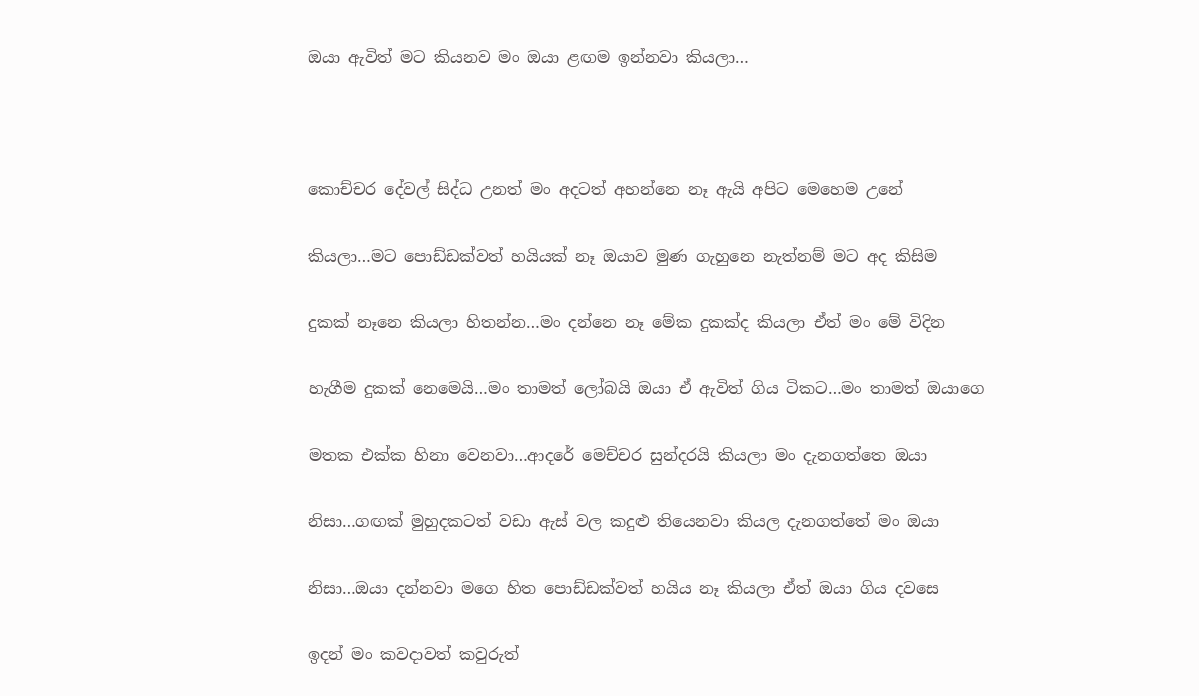ඔයා ඇවිත් මට කියනව මං ඔයා ළඟම ඉන්නවා කියලා…



කොච්චර දේවල් සිද්ධ උනත් මං අදටත් අහන්නෙ නෑ ඇයි අපිට මෙහෙම උනේ

කියලා…මට පොඩ්ඩක්වත් හයියක් නෑ ඔයාව මුණ ගැහුනෙ නැත්නම් මට අද කිසිම

දුකක් නෑනෙ කියලා හිතන්න…මං දන්නෙ නෑ මේක දුකක්ද කියලා ඒත් මං මේ විදින

හැගීම දුකක් නෙමෙයි…මං තාමත් ලෝබයි ඔයා ඒ ඇවිත් ගිය ටිකට…මං තාමත් ඔයාගෙ

මතක එක්ක හිනා වෙනවා…ආදරේ මෙච්චර සුන්දරයි කියලා මං දැනගත්තෙ ඔයා

නිසා…ගඟක් මුහුදකටත් වඩා ඇස් වල කදුළු තියෙනවා කියල දැනගත්තේ මං ඔයා

නිසා…ඔයා දන්නවා මගෙ හිත පොඩ්ඩක්වත් හයිය නෑ කියලා ඒත් ඔයා ගිය දවසෙ

ඉදන් මං කවදාවත් කවුරුත්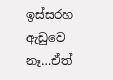ඉස්සරහ ඇඩුවෙ නෑ…ඒත්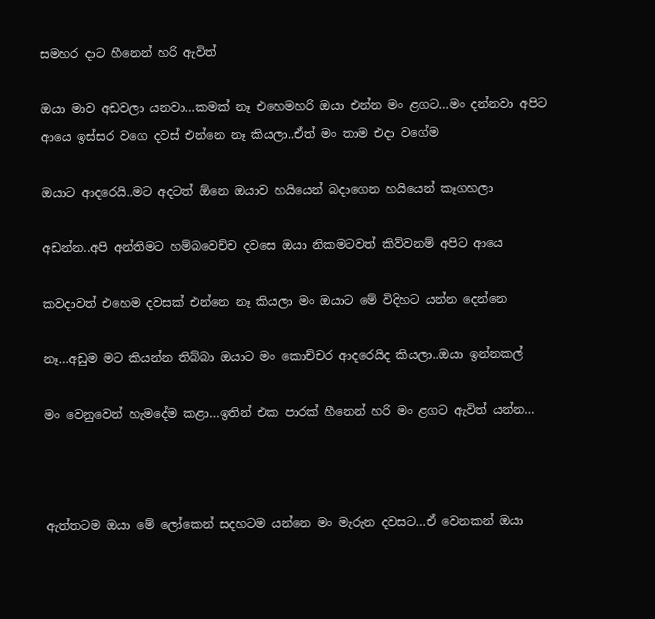සමහර දාට හීනෙන් හරි ඇවිත්

ඔයා මාව අඩවලා යනවා…කමක් නෑ එහෙමහරි ඔයා එන්න මං ළගට…මං දන්නවා අපිට ආයෙ ඉස්සර වගෙ දවස් එන්නෙ නෑ කියලා..ඒත් මං තාම එදා වගේම

ඔයාට ආදරෙයි..මට අදටත් ඕනෙ ඔයාව හයියෙන් බදාගෙන හයියෙන් කෑගහලා

අඩන්න..අපි අන්තිමට හම්බවෙච්ච දවසෙ ඔයා නිකමටවත් කිව්වනම් අපිට ආයෙ

කවදාවත් එහෙම දවසක් එන්නෙ නෑ කියලා මං ඔයාට මේ විදිහට යන්න දෙන්නෙ

නෑ…අඩුම මට කියන්න තිබ්බා ඔයාට මං කොච්චර ආදරෙයිද කියලා..ඔයා ඉන්නකල්

මං වෙනුවෙන් හැමදේම කළා…ඉතින් එක පාරක් හීනෙන් හරි මං ළගට ඇවිත් යන්න…



ඇත්තටම ඔයා මේ ලෝකෙන් සදහටම යන්නෙ මං මැරුන දවසට…ඒ වෙනකන් ඔයා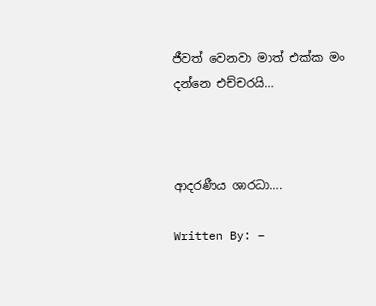ජීවත් වෙනවා මාත් එක්ක මං දන්නෙ එච්චරයි…



ආදරණීය ශාරධා….

Written By: –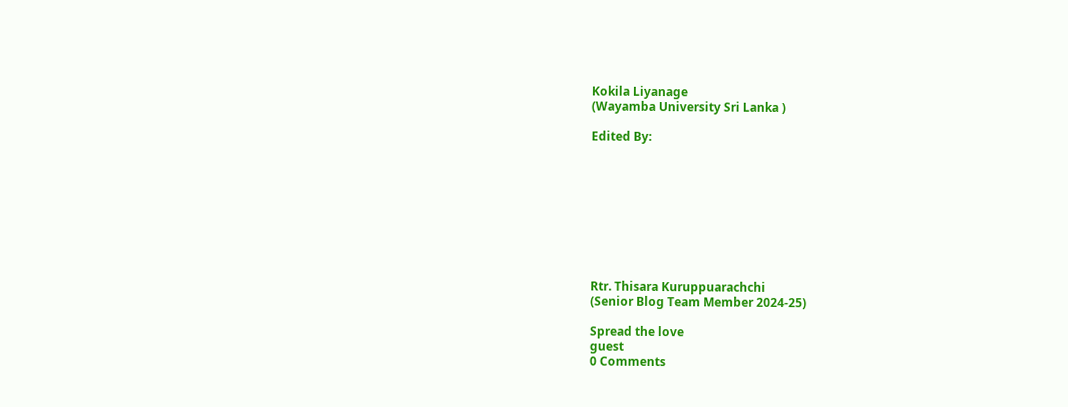Kokila Liyanage
(Wayamba University Sri Lanka )

Edited By:









Rtr. Thisara Kuruppuarachchi
(Senior Blog Team Member 2024-25)

Spread the love
guest
0 Comments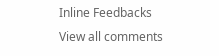Inline Feedbacks
View all comments